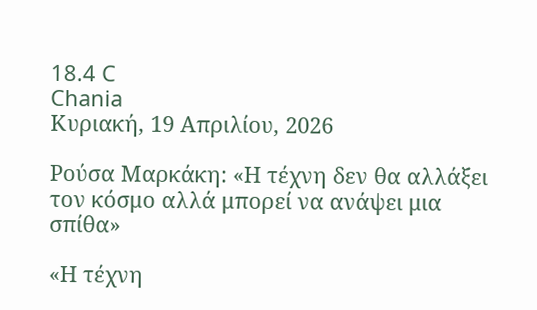18.4 C
Chania
Κυριακή, 19 Απριλίου, 2026

Ρούσα Μαρκάκη: «Η τέχνη δεν θα αλλάξει τον κόσμο αλλά μπορεί να ανάψει μια σπίθα»

«Η τέχνη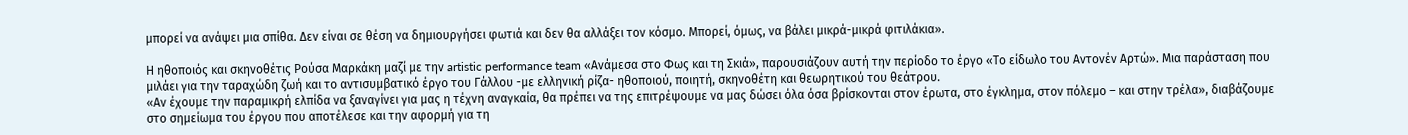µπορεί να ανάψει µια σπίθα. ∆εν είναι σε θέση να δηµιουργήσει φωτιά και δεν θα αλλάξει τον κόσµο. Μπορεί, όµως, να βάλει µικρά-µικρά φιτιλάκια».

Η ηθοποιός και σκηνοθέτις Ρούσα Μαρκάκη µαζί µε την artistic performance team «Ανάµεσα στο Φως και τη Σκιά», παρουσιάζουν αυτή την περίοδο το έργο «Το είδωλο του Αντονέν Αρτώ». Μια παράσταση που µιλάει για την ταραχώδη ζωή και το αντισυµβατικό έργο του Γάλλου -µε ελληνική ρίζα- ηθοποιού, ποιητή, σκηνοθέτη και θεωρητικού του θεάτρου.
«Αν έχουµε την παραµικρή ελπίδα να ξαναγίνει για µας η τέχνη αναγκαία, θα πρέπει να της επιτρέψουµε να µας δώσει όλα όσα βρίσκονται στον έρωτα, στο έγκληµα, στον πόλεµο – και στην τρέλα», διαβάζουµε στο σηµείωµα του έργου που αποτέλεσε και την αφορµή για τη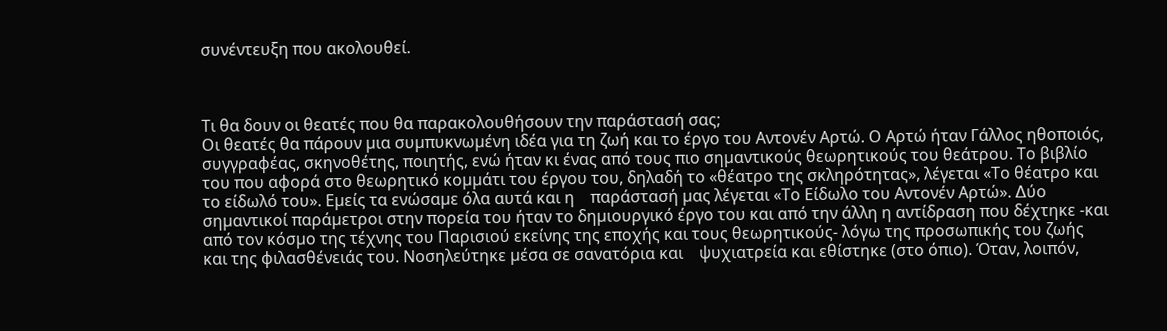συνέντευξη που ακολουθεί.



Τι θα δουν οι θεατές που θα παρακολουθήσουν την παράστασή σας;
Οι θεατές θα πάρουν µια συµπυκνωµένη ιδέα για τη ζωή και το έργο του Αντονέν Αρτώ. Ο Αρτώ ήταν Γάλλος ηθοποιός, συγγραφέας, σκηνοθέτης, ποιητής, ενώ ήταν κι ένας από τους πιο σηµαντικούς θεωρητικούς του θεάτρου. Το βιβλίο του που αφορά στο θεωρητικό κοµµάτι του έργου του, δηλαδή το «θέατρο της σκληρότητας», λέγεται «Το θέατρο και το είδωλό του». Εµείς τα ενώσαµε όλα αυτά και η    παράστασή µας λέγεται «Το Είδωλο του Αντονέν Αρτώ». ∆ύο σηµαντικοί παράµετροι στην πορεία του ήταν το δηµιουργικό έργο του και από την άλλη η αντίδραση που δέχτηκε -και από τον κόσµο της τέχνης του Παρισιού εκείνης της εποχής και τους θεωρητικούς- λόγω της προσωπικής του ζωής και της φιλασθένειάς του. Νοσηλεύτηκε µέσα σε σανατόρια και    ψυχιατρεία και εθίστηκε (στο όπιο). Όταν, λοιπόν,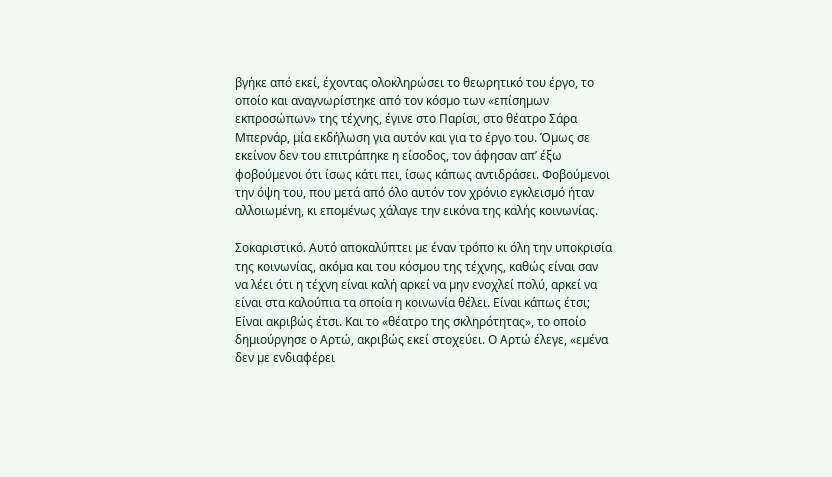βγήκε από εκεί, έχοντας ολοκληρώσει το θεωρητικό του έργο, το οποίο και αναγνωρίστηκε από τον κόσµο των «επίσηµων εκπροσώπων» της τέχνης, έγινε στο Παρίσι, στο θέατρο Σάρα Μπερνάρ, µία εκδήλωση για αυτόν και για το έργο του. Όµως σε εκείνον δεν του επιτράπηκε η είσοδος, τον άφησαν απ’ έξω φοβούµενοι ότι ίσως κάτι πει, ίσως κάπως αντιδράσει. Φοβούµενοι την όψη του, που µετά από όλο αυτόν τον χρόνιο εγκλεισµό ήταν αλλοιωµένη, κι εποµένως χάλαγε την εικόνα της καλής κοινωνίας.

Σοκαριστικό. Αυτό αποκαλύπτει µε έναν τρόπο κι όλη την υποκρισία της κοινωνίας, ακόµα και του κόσµου της τέχνης, καθώς είναι σαν να λέει ότι η τέχνη είναι καλή αρκεί να µην ενοχλεί πολύ, αρκεί να είναι στα καλούπια τα οποία η κοινωνία θέλει. Είναι κάπως έτσι;
Είναι ακριβώς έτσι. Και το «θέατρο της σκληρότητας», το οποίο δηµιούργησε ο Αρτώ, ακριβώς εκεί στοχεύει. Ο Αρτώ έλεγε, «εµένα δεν µε ενδιαφέρει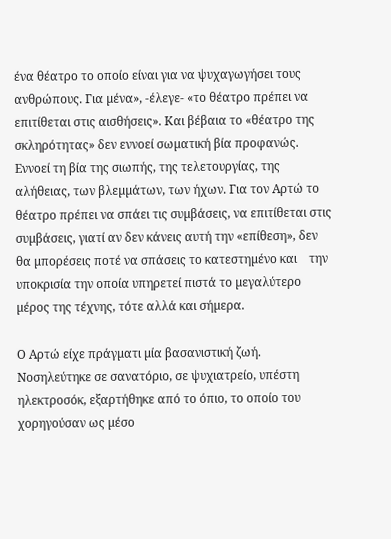ένα θέατρο το οποίο είναι για να ψυχαγωγήσει τους ανθρώπους. Για µένα», -έλεγε- «το θέατρο πρέπει να επιτίθεται στις αισθήσεις». Και βέβαια το «θέατρο της σκληρότητας» δεν εννοεί σωµατική βία προφανώς. Εννοεί τη βία της σιωπής, της τελετουργίας, της αλήθειας, των βλεµµάτων, των ήχων. Για τον Αρτώ το θέατρο πρέπει να σπάει τις συµβάσεις, να επιτίθεται στις συµβάσεις, γιατί αν δεν κάνεις αυτή την «επίθεση», δεν θα µπορέσεις ποτέ να σπάσεις το κατεστηµένο και    την υποκρισία την οποία υπηρετεί πιστά το µεγαλύτερο µέρος της τέχνης, τότε αλλά και σήµερα.

Ο Αρτώ είχε πράγµατι µία βασανιστική ζωή. Νοσηλεύτηκε σε σανατόριο, σε ψυχιατρείο, υπέστη ηλεκτροσόκ, εξαρτήθηκε από το όπιο, το οποίο του χορηγούσαν ως µέσο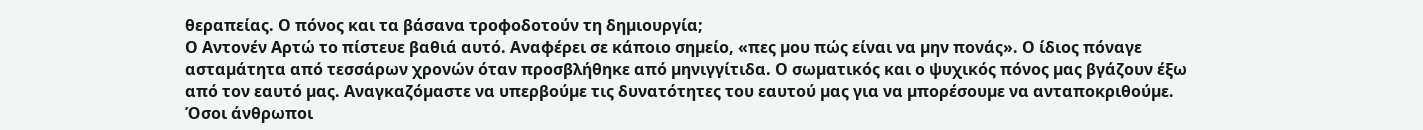θεραπείας. Ο πόνος και τα βάσανα τροφοδοτούν τη δηµιουργία;
Ο Αντονέν Αρτώ το πίστευε βαθιά αυτό. Αναφέρει σε κάποιο σηµείο, «πες µου πώς είναι να µην πονάς». Ο ίδιος πόναγε ασταµάτητα από τεσσάρων χρονών όταν προσβλήθηκε από µηνιγγίτιδα. Ο σωµατικός και ο ψυχικός πόνος µας βγάζουν έξω από τον εαυτό µας. Αναγκαζόµαστε να υπερβούµε τις δυνατότητες του εαυτού µας για να µπορέσουµε να ανταποκριθούµε. Όσοι άνθρωποι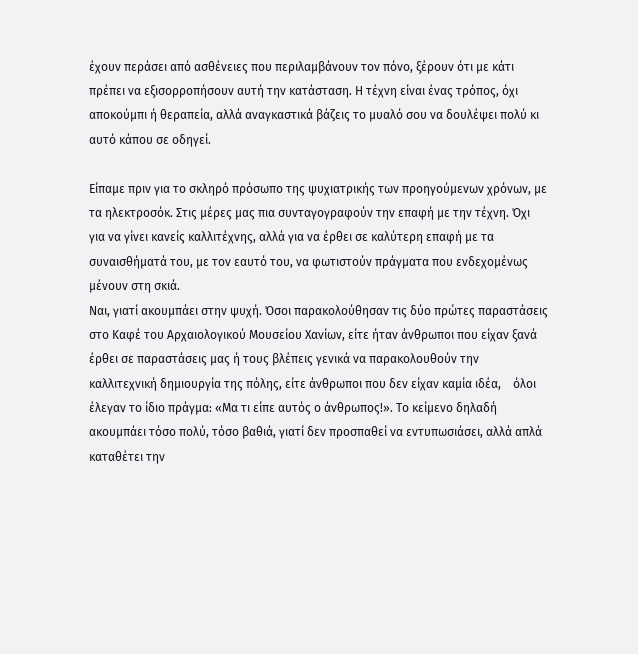έχουν περάσει από ασθένειες που περιλαµβάνουν τον πόνο, ξέρουν ότι µε κάτι πρέπει να εξισορροπήσουν αυτή την κατάσταση. Η τέχνη είναι ένας τρόπος, όχι αποκούµπι ή θεραπεία, αλλά αναγκαστικά βάζεις το µυαλό σου να δουλέψει πολύ κι αυτό κάπου σε οδηγεί.

Είπαµε πριν για το σκληρό πρόσωπο της ψυχιατρικής των προηγούµενων χρόνων, µε τα ηλεκτροσόκ. Στις µέρες µας πια συνταγογραφούν την επαφή µε την τέχνη. Όχι για να γίνει κανείς καλλιτέχνης, αλλά για να έρθει σε καλύτερη επαφή µε τα συναισθήµατά του, µε τον εαυτό του, να φωτιστούν πράγµατα που ενδεχοµένως µένουν στη σκιά.
Ναι, γιατί ακουµπάει στην ψυχή. Όσοι παρακολούθησαν τις δύο πρώτες παραστάσεις στο Καφέ του Αρχαιολογικού Μουσείου Χανίων, είτε ήταν άνθρωποι που είχαν ξανά έρθει σε παραστάσεις µας ή τους βλέπεις γενικά να παρακολουθούν την καλλιτεχνική δηµιουργία της πόλης, είτε άνθρωποι που δεν είχαν καµία ιδέα,    όλοι έλεγαν το ίδιο πράγµα: «Μα τι είπε αυτός ο άνθρωπος!». Το κείµενο δηλαδή ακουµπάει τόσο πολύ, τόσο βαθιά, γιατί δεν προσπαθεί να εντυπωσιάσει, αλλά απλά καταθέτει την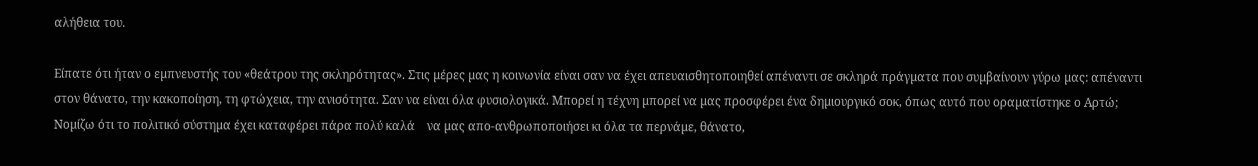αλήθεια του.

Είπατε ότι ήταν ο εµπνευστής του «θεάτρου της σκληρότητας». Στις µέρες µας η κοινωνία είναι σαν να έχει απευαισθητοποιηθεί απέναντι σε σκληρά πράγµατα που συµβαίνουν γύρω µας: απέναντι στον θάνατο, την κακοποίηση, τη φτώχεια, την ανισότητα. Σαν να είναι όλα φυσιολογικά. Μπορεί η τέχνη µπορεί να µας προσφέρει ένα δηµιουργικό σοκ, όπως αυτό που οραµατίστηκε ο Αρτώ;
Νοµίζω ότι το πολιτικό σύστηµα έχει καταφέρει πάρα πολύ καλά    να µας απο-ανθρωποποιήσει κι όλα τα περνάµε, θάνατο,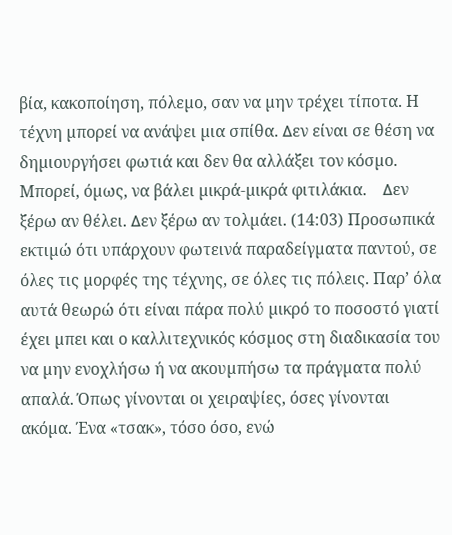βία, κακοποίηση, πόλεµο, σαν να µην τρέχει τίποτα. Η τέχνη µπορεί να ανάψει µια σπίθα. ∆εν είναι σε θέση να δηµιουργήσει φωτιά και δεν θα αλλάξει τον κόσµο. Μπορεί, όµως, να βάλει µικρά-µικρά φιτιλάκια.    ∆εν ξέρω αν θέλει. ∆εν ξέρω αν τολµάει. (14:03) Προσωπικά εκτιµώ ότι υπάρχουν φωτεινά παραδείγµατα παντού, σε όλες τις µορφές της τέχνης, σε όλες τις πόλεις. Παρ’ όλα αυτά θεωρώ ότι είναι πάρα πολύ µικρό το ποσοστό γιατί έχει µπει και ο καλλιτεχνικός κόσµος στη διαδικασία του να µην ενοχλήσω ή να ακουµπήσω τα πράγµατα πολύ απαλά. Όπως γίνονται οι χειραψίες, όσες γίνονται ακόµα. Ένα «τσακ», τόσο όσο, ενώ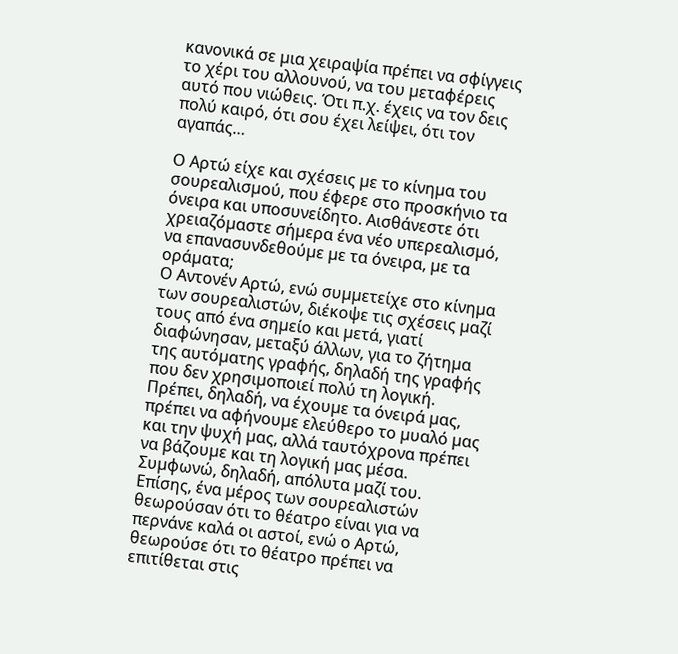κανονικά σε µια χειραψία πρέπει να σφίγγεις το χέρι του αλλουνού, να του µεταφέρεις αυτό που νιώθεις. Ότι π.χ. έχεις να τον δεις πολύ καιρό, ότι σου έχει λείψει, ότι τον αγαπάς…

Ο Αρτώ είχε και σχέσεις µε το κίνηµα του σουρεαλισµού, που έφερε στο προσκήνιο τα όνειρα και υποσυνείδητο. Αισθάνεστε ότι χρειαζόµαστε σήµερα ένα νέο υπερεαλισµό, να επανασυνδεθούµε µε τα όνειρα, µε τα οράµατα;
Ο Αντονέν Αρτώ, ενώ συµµετείχε στο κίνηµα των σουρεαλιστών, διέκοψε τις σχέσεις µαζί τους από ένα σηµείο και µετά, γιατί διαφώνησαν, µεταξύ άλλων, για το ζήτηµα της αυτόµατης γραφής, δηλαδή της γραφής που δεν χρησιµοποιεί πολύ τη λογική.
Πρέπει, δηλαδή, να έχουµε τα όνειρά µας, πρέπει να αφήνουµε ελεύθερο το µυαλό µας και την ψυχή µας, αλλά ταυτόχρονα πρέπει να βάζουµε και τη λογική µας µέσα. Συµφωνώ, δηλαδή, απόλυτα µαζί του. Επίσης, ένα µέρος των σουρεαλιστών    θεωρούσαν ότι το θέατρο είναι για να περνάνε καλά οι αστοί, ενώ ο Αρτώ, θεωρούσε ότι το θέατρο πρέπει να επιτίθεται στις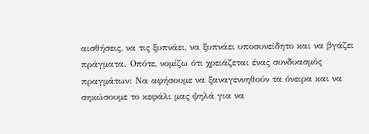αισθήσεις, να τις ξυπνάει, να ξυπνάει υποσυνείδητο και να βγάζει πράγµατα. Οπότε, νοµίζω ότι χρειάζεται ένας συνδυασµός πραγµάτων: Να αφήσουµε να ξαναγεννηθούν τα όνειρα και να σηκώσουµε το κεφάλι µας ψηλά για να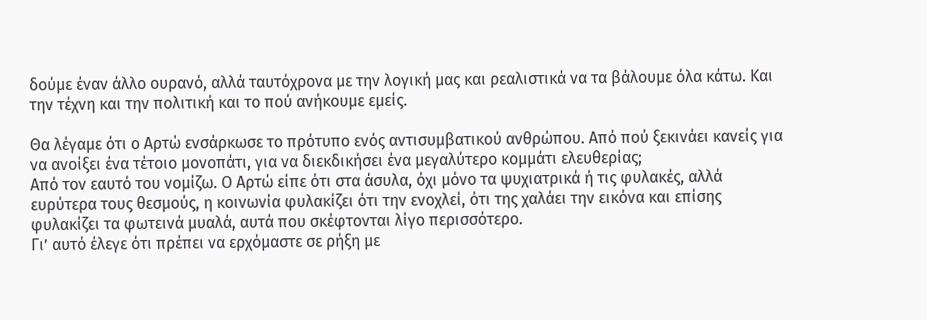δούµε έναν άλλο ουρανό, αλλά ταυτόχρονα µε την λογική µας και ρεαλιστικά να τα βάλουµε όλα κάτω. Και την τέχνη και την πολιτική και το πού ανήκουµε εµείς.

Θα λέγαµε ότι ο Αρτώ ενσάρκωσε το πρότυπο ενός αντισυµβατικού ανθρώπου. Από πού ξεκινάει κανείς για να ανοίξει ένα τέτοιο µονοπάτι, για να διεκδικήσει ένα µεγαλύτερο κοµµάτι ελευθερίας;
Από τον εαυτό του νοµίζω. Ο Αρτώ είπε ότι στα άσυλα, όχι µόνο τα ψυχιατρικά ή τις φυλακές, αλλά ευρύτερα τους θεσµούς, η κοινωνία φυλακίζει ότι την ενοχλεί, ότι της χαλάει την εικόνα και επίσης φυλακίζει τα φωτεινά µυαλά, αυτά που σκέφτονται λίγο περισσότερο.
Γι’ αυτό έλεγε ότι πρέπει να ερχόµαστε σε ρήξη µε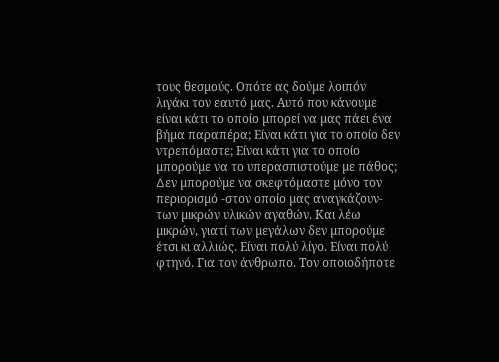τους θεσµούς. Οπότε ας δούµε λοιπόν λιγάκι τον εαυτό µας. Αυτό που κάνουµε είναι κάτι το οποίο µπορεί να µας πάει ένα βήµα παραπέρα; Είναι κάτι για το οποίο δεν ντρεπόµαστε; Είναι κάτι για το οποίο µπορούµε να το υπερασπιστούµε µε πάθος; ∆εν µπορούµε να σκεφτόµαστε µόνο τον περιορισµό -στον οποίο µας αναγκάζουν- των µικρών υλικών αγαθών. Και λέω µικρών, γιατί των µεγάλων δεν µπορούµε έτσι κι αλλιώς. Είναι πολύ λίγο. Είναι πολύ φτηνό. Για τον άνθρωπο. Τον οποιοδήποτε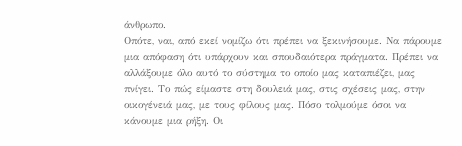άνθρωπο.
Οπότε, ναι, από εκεί νοµίζω ότι πρέπει να ξεκινήσουµε. Να πάρουµε µια απόφαση ότι υπάρχουν και σπουδαιότερα πράγµατα. Πρέπει να αλλάξουµε όλο αυτό το σύστηµα το οποίο µας καταπιέζει, µας πνίγει. Το πώς είµαστε στη δουλειά µας, στις σχέσεις µας, στην οικογένειά µας, µε τους φίλους µας. Πόσο τολµούµε όσοι να κάνουµε µια ρήξη. Οι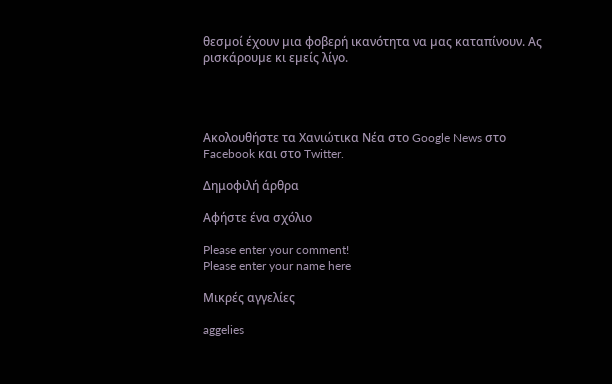θεσµοί έχουν µια φοβερή ικανότητα να µας καταπίνουν. Ας ρισκάρουµε κι εµείς λίγο.




Ακολουθήστε τα Χανιώτικα Νέα στο Google News στο Facebook και στο Twitter.

Δημοφιλή άρθρα

Αφήστε ένα σχόλιο

Please enter your comment!
Please enter your name here

Μικρές αγγελίες

aggelies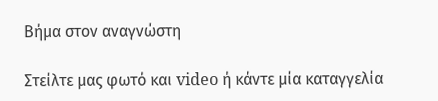Βήμα στον αναγνώστη

Στείλτε μας φωτό και video ή κάντε μία καταγγελία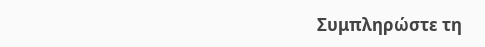Συμπληρώστε τη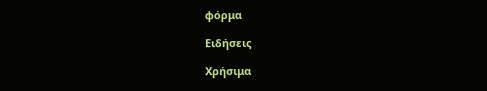φόρμα

Ειδήσεις

Χρήσιμα